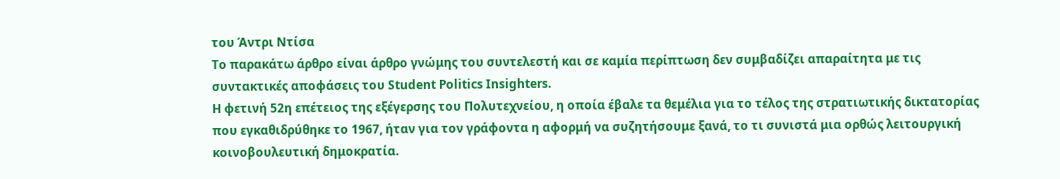του Άντρι Ντίσα
Το παρακάτω άρθρο είναι άρθρο γνώμης του συντελεστή και σε καμία περίπτωση δεν συμβαδίζει απαραίτητα με τις συντακτικές αποφάσεις του Student Politics Insighters.
Η φετινή 52η επέτειος της εξέγερσης του Πολυτεχνείου, η οποία έβαλε τα θεμέλια για το τέλος της στρατιωτικής δικτατορίας που εγκαθιδρύθηκε το 1967, ήταν για τον γράφοντα η αφορμή να συζητήσουμε ξανά, το τι συνιστά μια ορθώς λειτουργική κοινοβουλευτική δημοκρατία.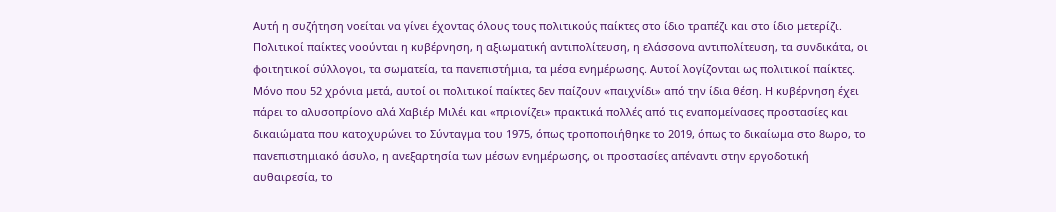Αυτή η συζήτηση νοείται να γίνει έχοντας όλους τους πολιτικούς παίκτες στο ίδιο τραπέζι και στο ίδιο μετερίζι. Πολιτικοί παίκτες νοούνται η κυβέρνηση, η αξιωματική αντιπολίτευση, η ελάσσονα αντιπολίτευση, τα συνδικάτα, οι φοιτητικοί σύλλογοι, τα σωματεία, τα πανεπιστήμια, τα μέσα ενημέρωσης. Αυτοί λογίζονται ως πολιτικοί παίκτες.
Μόνο που 52 χρόνια μετά, αυτοί οι πολιτικοί παίκτες δεν παίζουν «παιχνίδι» από την ίδια θέση. Η κυβέρνηση έχει πάρει το αλυσοπρίονο αλά Χαβιέρ Μιλέι και «πριονίζει» πρακτικά πολλές από τις εναπομείνασες προστασίες και δικαιώματα που κατοχυρώνει το Σύνταγμα του 1975, όπως τροποποιήθηκε το 2019, όπως το δικαίωμα στο 8ωρο, το πανεπιστημιακό άσυλο, η ανεξαρτησία των μέσων ενημέρωσης, οι προστασίες απέναντι στην εργοδοτική αυθαιρεσία, το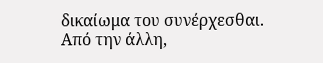δικαίωμα του συνέρχεσθαι.
Από την άλλη,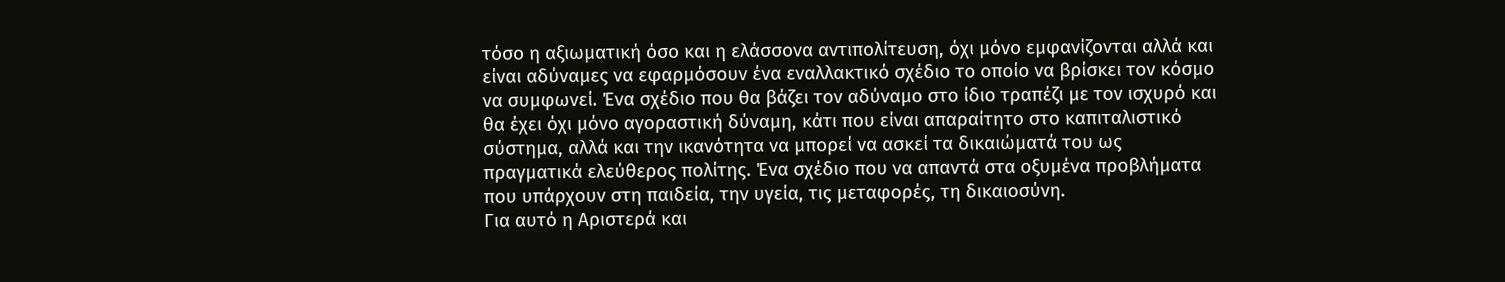τόσο η αξιωματική όσο και η ελάσσονα αντιπολίτευση, όχι μόνο εμφανίζονται αλλά και είναι αδύναμες να εφαρμόσουν ένα εναλλακτικό σχέδιο το οποίο να βρίσκει τον κόσμο να συμφωνεί. Ένα σχέδιο που θα βάζει τον αδύναμο στο ίδιο τραπέζι με τον ισχυρό και θα έχει όχι μόνο αγοραστική δύναμη, κάτι που είναι απαραίτητο στο καπιταλιστικό σύστημα, αλλά και την ικανότητα να μπορεί να ασκεί τα δικαιώματά του ως πραγματικά ελεύθερος πολίτης. Ένα σχέδιο που να απαντά στα οξυμένα προβλήματα που υπάρχουν στη παιδεία, την υγεία, τις μεταφορές, τη δικαιοσύνη.
Για αυτό η Αριστερά και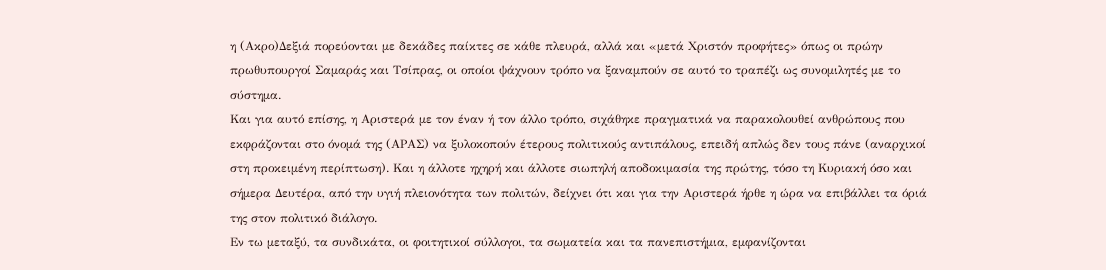η (Ακρο)Δεξιά πορεύονται με δεκάδες παίκτες σε κάθε πλευρά, αλλά και «μετά Χριστόν προφήτες» όπως οι πρώην πρωθυπουργοί Σαμαράς και Τσίπρας, οι οποίοι ψάχνουν τρόπο να ξαναμπούν σε αυτό το τραπέζι ως συνομιλητές με το σύστημα.
Και για αυτό επίσης, η Αριστερά με τον έναν ή τον άλλο τρόπο, σιχάθηκε πραγματικά να παρακολουθεί ανθρώπους που εκφράζονται στο όνομά της (ΑΡΑΣ) να ξυλοκοπούν έτερους πολιτικούς αντιπάλους, επειδή απλώς δεν τους πάνε (αναρχικοί στη προκειμένη περίπτωση). Και η άλλοτε ηχηρή και άλλοτε σιωπηλή αποδοκιμασία της πρώτης, τόσο τη Κυριακή όσο και σήμερα Δευτέρα, από την υγιή πλειονότητα των πολιτών, δείχνει ότι και για την Αριστερά ήρθε η ώρα να επιβάλλει τα όριά της στον πολιτικό διάλογο.
Εν τω μεταξύ, τα συνδικάτα, οι φοιτητικοί σύλλογοι, τα σωματεία και τα πανεπιστήμια, εμφανίζονται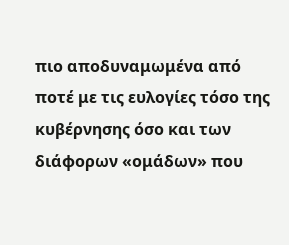πιο αποδυναμωμένα από ποτέ με τις ευλογίες τόσο της κυβέρνησης όσο και των διάφορων «ομάδων» που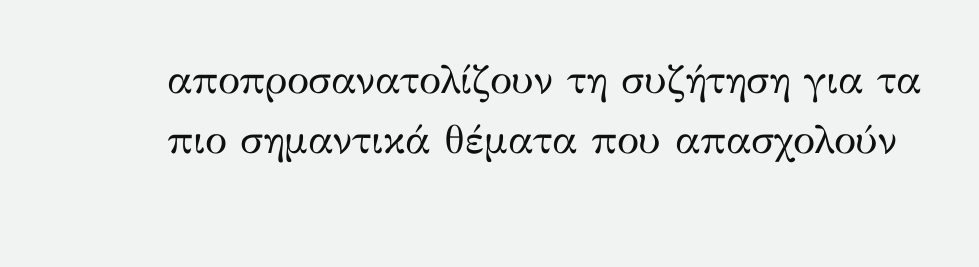αποπροσανατολίζουν τη συζήτηση για τα πιο σημαντικά θέματα που απασχολούν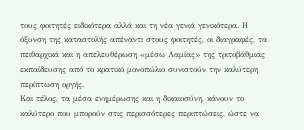τους φοιτητές ειδικότερα αλλά και τη νέα γενιά γενικότερα. Η όξυνση της καταστολής απέναντι στους φοιτητές, οι διαγραφές, τα πειθαρχικά και η απελευθέρωση «μέσω Λαμίας» της τριτοβάθμιας εκπαίδευσης από το κρατικό μονοπώλιο συνιστούν την καλύτερη περίπτωση οργής.
Και τέλος, τα μέσα ενημέρωσης και η δικαιοσύνη, κάνουν το καλύτερο που μπορούν στις περισσότερες περιπτώσεις, ώστε να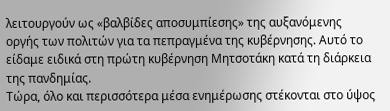λειτουργούν ως «βαλβίδες αποσυμπίεσης» της αυξανόμενης οργής των πολιτών για τα πεπραγμένα της κυβέρνησης. Αυτό το είδαμε ειδικά στη πρώτη κυβέρνηση Μητσοτάκη κατά τη διάρκεια της πανδημίας.
Τώρα, όλο και περισσότερα μέσα ενημέρωσης στέκονται στο ύψος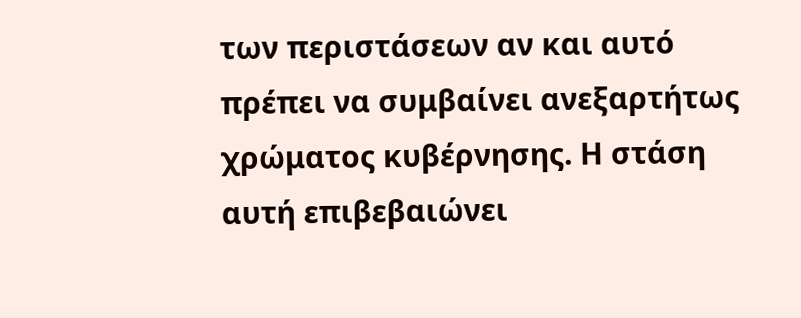των περιστάσεων αν και αυτό πρέπει να συμβαίνει ανεξαρτήτως χρώματος κυβέρνησης. Η στάση αυτή επιβεβαιώνει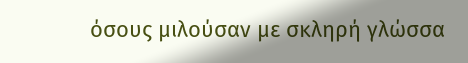όσους μιλούσαν με σκληρή γλώσσα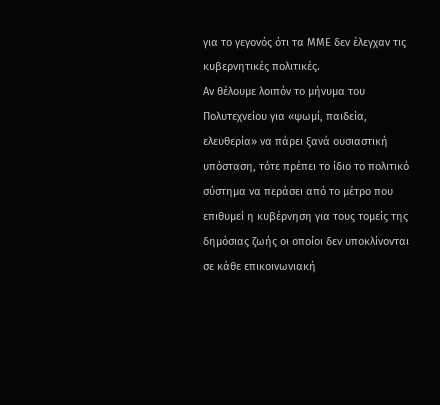για το γεγονός ότι τα ΜΜΕ δεν έλεγχαν τις κυβερνητικές πολιτικές.
Αν θέλουμε λοιπόν το μήνυμα του Πολυτεχνείου για «ψωμί, παιδεία, ελευθερία» να πάρει ξανά ουσιαστική υπόσταση, τότε πρέπει το ίδιο το πολιτικό σύστημα να περάσει από το μέτρο που επιθυμεί η κυβέρνηση για τους τομείς της δημόσιας ζωής οι οποίοι δεν υποκλίνονται σε κάθε επικοινωνιακή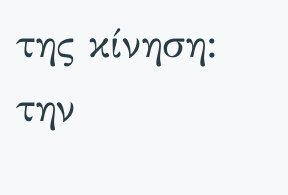της κίνηση: την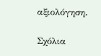αξιολόγηση.

Σχόλια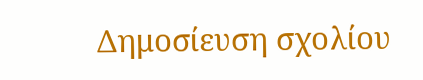Δημοσίευση σχολίου